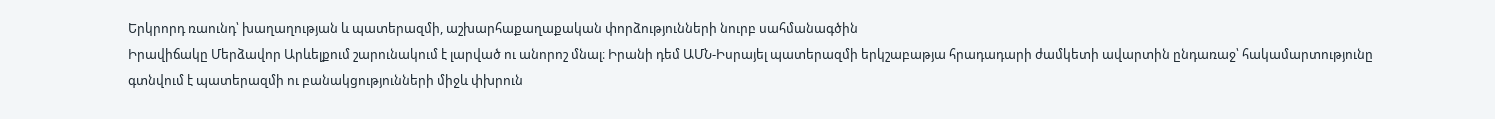Երկրորդ ռաունդ՝ խաղաղության և պատերազմի, աշխարհաքաղաքական փորձությունների նուրբ սահմանագծին
Իրավիճակը Մերձավոր Արևելքում շարունակում է լարված ու անորոշ մնալ։ Իրանի դեմ ԱՄՆ-Իսրայել պատերազմի երկշաբաթյա հրադադարի ժամկետի ավարտին ընդառաջ՝ հակամարտությունը գտնվում է պատերազմի ու բանակցությունների միջև փխրուն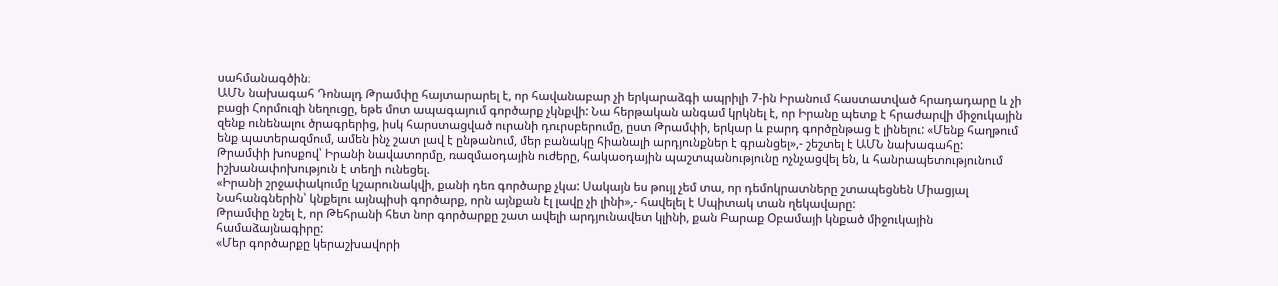սահմանագծին։
ԱՄՆ նախագահ Դոնալդ Թրամփը հայտարարել է, որ հավանաբար չի երկարաձգի ապրիլի 7-ին Իրանում հաստատված հրադադարը և չի բացի Հորմուզի նեղուցը, եթե մոտ ապագայում գործարք չկնքվի: Նա հերթական անգամ կրկնել է, որ Իրանը պետք է հրաժարվի միջուկային զենք ունենալու ծրագրերից, իսկ հարստացված ուրանի դուրսբերումը, ըստ Թրամփի, երկար և բարդ գործընթաց է լինելու: «Մենք հաղթում ենք պատերազմում, ամեն ինչ շատ լավ է ընթանում, մեր բանակը հիանալի արդյունքներ է գրանցել»,- շեշտել է ԱՄՆ նախագահը:
Թրամփի խոսքով՝ Իրանի նավատորմը, ռազմաօդային ուժերը, հակաօդային պաշտպանությունը ոչնչացվել են, և հանրապետությունում իշխանափոխություն է տեղի ունեցել.
«Իրանի շրջափակումը կշարունակվի, քանի դեռ գործարք չկա: Սակայն ես թույլ չեմ տա, որ դեմոկրատները շտապեցնեն Միացյալ Նահանգներին՝ կնքելու այնպիսի գործարք, որն այնքան էլ լավը չի լինի»,- հավելել է Սպիտակ տան ղեկավարը:
Թրամփը նշել է, որ Թեհրանի հետ նոր գործարքը շատ ավելի արդյունավետ կլինի, քան Բարաք Օբամայի կնքած միջուկային համաձայնագիրը:
«Մեր գործարքը կերաշխավորի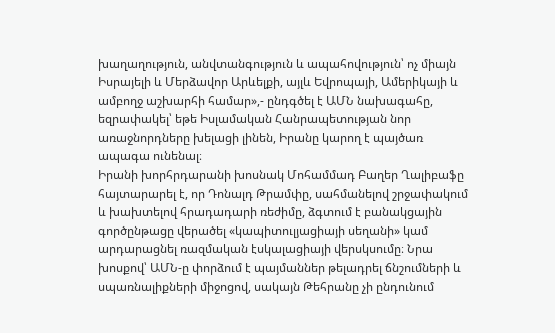խաղաղություն, անվտանգություն և ապահովություն՝ ոչ միայն Իսրայելի և Մերձավոր Արևելքի, այլև Եվրոպայի, Ամերիկայի և ամբողջ աշխարհի համար»,- ընդգծել է ԱՄՆ նախագահը, եզրափակել՝ եթե Իսլամական Հանրապետության նոր առաջնորդները խելացի լինեն, Իրանը կարող է պայծառ ապագա ունենալ։
Իրանի խորհրդարանի խոսնակ Մոհամմադ Բաղեր Ղալիբաֆը հայտարարել է, որ Դոնալդ Թրամփը, սահմանելով շրջափակում և խախտելով հրադադարի ռեժիմը, ձգտում է բանակցային գործընթացը վերածել «կապիտուլյացիայի սեղանի» կամ արդարացնել ռազմական էսկալացիայի վերսկսումը։ Նրա խոսքով՝ ԱՄՆ-ը փորձում է պայմաններ թելադրել ճնշումների և սպառնալիքների միջոցով, սակայն Թեհրանը չի ընդունում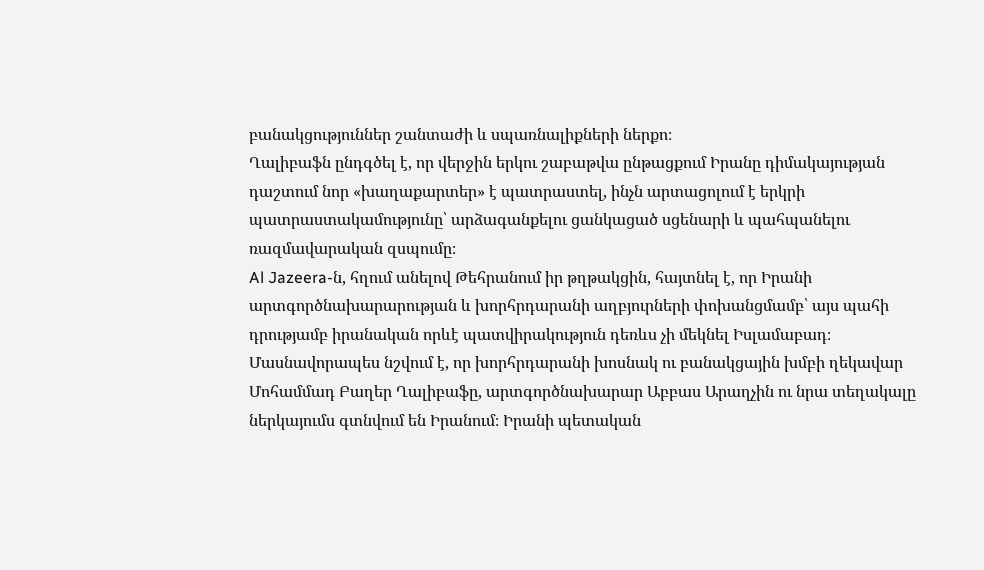բանակցություններ շանտաժի և սպառնալիքների ներքո։
Ղալիբաֆն ընդգծել է, որ վերջին երկու շաբաթվա ընթացքում Իրանը դիմակայության դաշտում նոր «խաղաքարտեր» է պատրաստել, ինչն արտացոլում է երկրի պատրաստակամությունը՝ արձագանքելու ցանկացած սցենարի և պահպանելու ռազմավարական զսպումը։
Al Jazeera-ն, հղում անելով Թեհրանում իր թղթակցին, հայտնել է, որ Իրանի արտգործնախարարության և խորհրդարանի աղբյուրների փոխանցմամբ՝ այս պահի դրությամբ իրանական որևէ պատվիրակություն դեռևս չի մեկնել Իսլամաբադ։ Մասնավորապես նշվում է, որ խորհրդարանի խոսնակ ու բանակցային խմբի ղեկավար Մոհամմադ Բաղեր Ղալիբաֆը, արտգործնախարար Աբբաս Արաղչին ու նրա տեղակալը ներկայումս գտնվում են Իրանում։ Իրանի պետական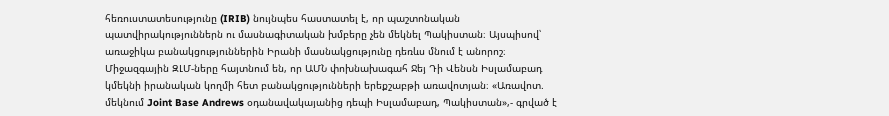հեռուստատեսությունը (IRIB) նույնպես հաստատել է, որ պաշտոնական պատվիրակություններն ու մասնագիտական խմբերը չեն մեկնել Պակիստան։ Այսպիսով՝ առաջիկա բանակցություններին Իրանի մասնակցությունը դեռևս մնում է անորոշ։
Միջազգային ԶԼՄ-ները հայտնում են, որ ԱՄՆ փոխնախագահ Ջեյ Դի Վենսն Իսլամաբադ կմեկնի իրանական կողմի հետ բանակցությունների երեքշաբթի առավոտյան։ «Առավոտ. մեկնում Joint Base Andrews օդանավակայանից դեպի Իսլամաբադ, Պակիստան»,- գրված է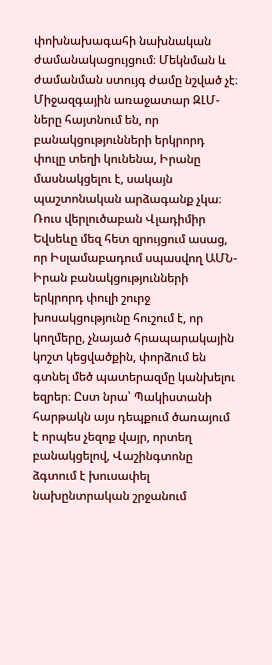փոխնախագահի նախնական ժամանակացույցում։ Մեկնման և ժամանման ստույգ ժամը նշված չէ։ Միջազգային առաջատար ԶԼՄ-ները հայտնում են, որ բանակցությունների երկրորդ փուլը տեղի կունենա, Իրանը մասնակցելու է, սակայն պաշտոնական արձագանք չկա։
Ռուս վերլուծաբան Վլադիմիր Եվսեևը մեզ հետ զրույցում ասաց, որ Իսլամաբադում սպասվող ԱՄՆ-Իրան բանակցությունների երկրորդ փուլի շուրջ խոսակցությունը հուշում է, որ կողմերը, չնայած հրապարակային կոշտ կեցվածքին, փորձում են գտնել մեծ պատերազմը կանխելու եզրեր։ Ըստ նրա՝ Պակիստանի հարթակն այս դեպքում ծառայում է որպես չեզոք վայր, որտեղ բանակցելով, Վաշինգտոնը ձգտում է խուսափել նախընտրական շրջանում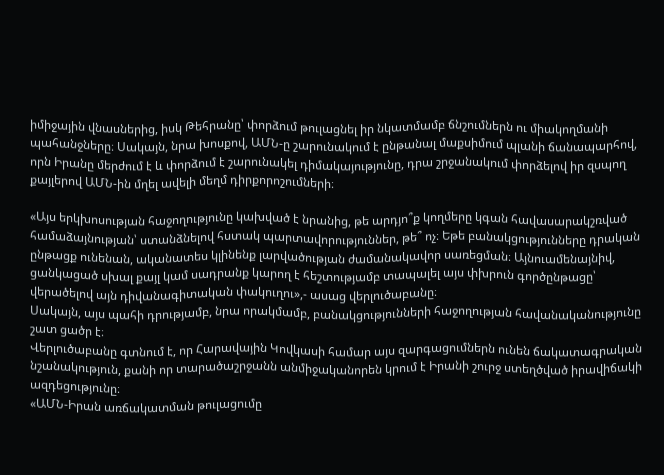իմիջային վնասներից, իսկ Թեհրանը՝ փորձում թուլացնել իր նկատմամբ ճնշումներն ու միակողմանի պահանջները։ Սակայն, նրա խոսքով, ԱՄՆ-ը շարունակում է ընթանալ մաքսիմում պլանի ճանապարհով, որն Իրանը մերժում է և փորձում է շարունակել դիմակայությունը, դրա շրջանակում փորձելով իր զսպող քայլերով ԱՄՆ-ին մղել ավելի մեղմ դիրքորոշումների։

«Այս երկխոսության հաջողությունը կախված է նրանից, թե արդյո՞ք կողմերը կգան հավասարակշռված համաձայնության՝ ստանձնելով հստակ պարտավորություններ, թե՞ ոչ։ Եթե բանակցությունները դրական ընթացք ունենան, ականատես կլինենք լարվածության ժամանակավոր սառեցման։ Այնուամենայնիվ, ցանկացած սխալ քայլ կամ սադրանք կարող է հեշտությամբ տապալել այս փխրուն գործընթացը՝ վերածելով այն դիվանագիտական փակուղու»,- ասաց վերլուծաբանը։
Սակայն, այս պահի դրությամբ, նրա որակմամբ, բանակցությունների հաջողության հավանականությունը շատ ցածր է։
Վերլուծաբանը գտնում է, որ Հարավային Կովկասի համար այս զարգացումներն ունեն ճակատագրական նշանակություն, քանի որ տարածաշրջանն անմիջականորեն կրում է Իրանի շուրջ ստեղծված իրավիճակի ազդեցությունը։
«ԱՄՆ-Իրան առճակատման թուլացումը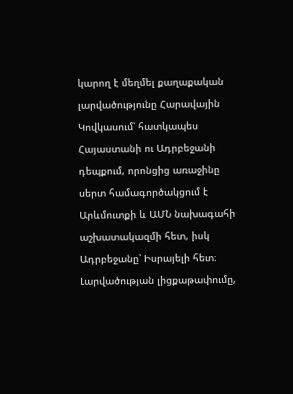կարող է մեղմել քաղաքական լարվածությունը Հարավային Կովկասում՝ հատկապես Հայաստանի ու Ադրբեջանի դեպքում, որոնցից առաջինը սերտ համագործակցում է Արևմուտքի և ԱՄՆ նախագահի աշխատակազմի հետ, իսկ Ադրբեջանը՝ Իսրայելի հետ։ Լարվածության լիցքաթափումը,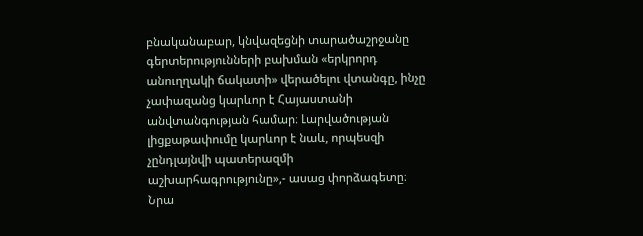բնականաբար, կնվազեցնի տարածաշրջանը գերտերությունների բախման «երկրորդ անուղղակի ճակատի» վերածելու վտանգը, ինչը չափազանց կարևոր է Հայաստանի անվտանգության համար։ Լարվածության լիցքաթափումը կարևոր է նաև, որպեսզի չընդլայնվի պատերազմի աշխարհագրությունը»,- ասաց փորձագետը։
Նրա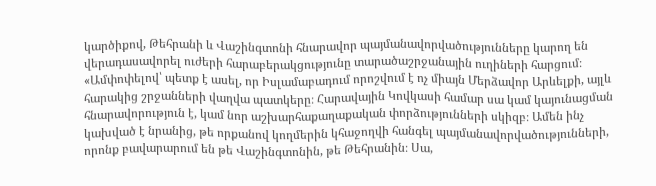կարծիքով, Թեհրանի և Վաշինգտոնի հնարավոր պայմանավորվածությունները կարող են վերադասավորել ուժերի հարաբերակցությունը տարածաշրջանային ուղիների հարցում։
«Ամփոփելով՝ պետք է ասել, որ Իսլամաբադում որոշվում է ոչ միայն Մերձավոր Արևելքի, այլև հարակից շրջանների վաղվա պատկերը։ Հարավային Կովկասի համար սա կամ կայունացման հնարավորություն է, կամ նոր աշխարհաքաղաքական փորձությունների սկիզբ։ Ամեն ինչ կախված է նրանից, թե որքանով կողմերին կհաջողվի հանգել պայմանավորվածությունների, որոնք բավարարում են թե Վաշինգտոնին, թե Թեհրանին։ Սա,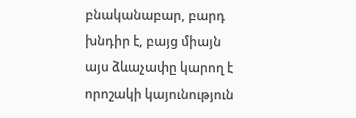բնականաբար, բարդ խնդիր է, բայց միայն այս ձևաչափը կարող է որոշակի կայունություն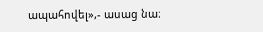ապահովել»,- ասաց նա։